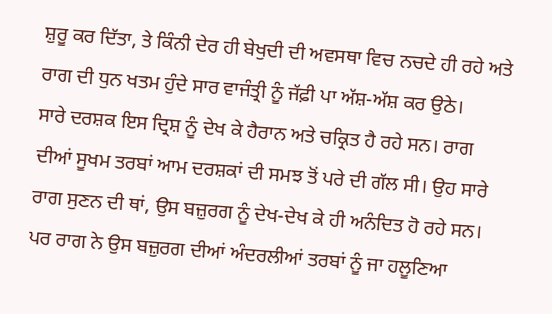ਸ਼ੁਰੂ ਕਰ ਦਿੱਤਾ, ਤੇ ਕਿੰਨੀ ਦੇਰ ਹੀ ਬੇਖੁਦੀ ਦੀ ਅਵਸਥਾ ਵਿਚ ਨਚਦੇ ਹੀ ਰਹੇ ਅਤੇ ਰਾਗ ਦੀ ਧੁਨ ਖਤਮ ਹੁੰਦੇ ਸਾਰ ਵਾਜੰਤ੍ਰੀ ਨੂੰ ਜੱਫ਼ੀ ਪਾ ਅੱਸ਼-ਅੱਸ਼ ਕਰ ਉਠੇ।
ਸਾਰੇ ਦਰਸ਼ਕ ਇਸ ਦ੍ਰਿਸ਼ ਨੂੰ ਦੇਖ ਕੇ ਹੈਰਾਨ ਅਤੇ ਚਕ੍ਰਿਤ ਹੈ ਰਹੇ ਸਨ। ਰਾਗ ਦੀਆਂ ਸੂਖਮ ਤਰਬਾਂ ਆਮ ਦਰਸ਼ਕਾਂ ਦੀ ਸਮਝ ਤੋਂ ਪਰੇ ਦੀ ਗੱਲ ਸੀ। ਉਹ ਸਾਰੇ ਰਾਗ ਸੁਣਨ ਦੀ ਥਾਂ, ਉਸ ਬਜ਼ੁਰਗ ਨੂੰ ਦੇਖ-ਦੇਖ ਕੇ ਹੀ ਅਨੰਦਿਤ ਹੋ ਰਹੇ ਸਨ। ਪਰ ਰਾਗ ਨੇ ਉਸ ਬਜ਼ੁਰਗ ਦੀਆਂ ਅੰਦਰਲੀਆਂ ਤਰਬਾਂ ਨੂੰ ਜਾ ਹਲੂਣਿਆ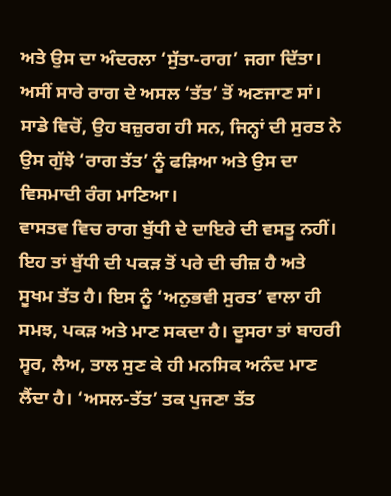ਅਤੇ ਉਸ ਦਾ ਅੰਦਰਲਾ ‘ਸੁੱਤਾ-ਰਾਗ’ ਜਗਾ ਦਿੱਤਾ।
ਅਸੀਂ ਸਾਰੇ ਰਾਗ ਦੇ ਅਸਲ ‘ਤੱਤ’ ਤੋਂ ਅਣਜਾਣ ਸਾਂ। ਸਾਡੇ ਵਿਚੋਂ, ਉਹ ਬਜ਼ੁਰਗ ਹੀ ਸਨ, ਜਿਨ੍ਹਾਂ ਦੀ ਸੁਰਤ ਨੇ ਉਸ ਗੁੱਝੇ ‘ਰਾਗ ਤੱਤ’ ਨੂੰ ਫੜਿਆ ਅਤੇ ਉਸ ਦਾ ਵਿਸਮਾਦੀ ਰੰਗ ਮਾਣਿਆ।
ਵਾਸਤਵ ਵਿਚ ਰਾਗ ਬੁੱਧੀ ਦੇ ਦਾਇਰੇ ਦੀ ਵਸਤੂ ਨਹੀਂ। ਇਹ ਤਾਂ ਬੁੱਧੀ ਦੀ ਪਕੜ ਤੋਂ ਪਰੇ ਦੀ ਚੀਜ਼ ਹੈ ਅਤੇ ਸੂਖਮ ਤੱਤ ਹੈ। ਇਸ ਨੂੰ ‘ਅਨੁਭਵੀ ਸੁਰਤ’ ਵਾਲਾ ਹੀ ਸਮਝ, ਪਕੜ ਅਤੇ ਮਾਣ ਸਕਦਾ ਹੈ। ਦੂਸਰਾ ਤਾਂ ਬਾਹਰੀ ਸ੍ਵਰ, ਲੈਅ, ਤਾਲ ਸੁਣ ਕੇ ਹੀ ਮਨਸਿਕ ਅਨੰਦ ਮਾਣ ਲੈਂਦਾ ਹੈ। ‘ਅਸਲ-ਤੱਤ’ ਤਕ ਪੁਜਣਾ ਤੱਤ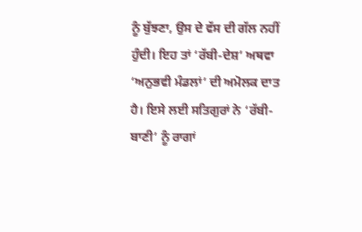ਨੂੰ ਬੁੱਝਣਾ, ਉਸ ਦੇ ਵੱਸ ਦੀ ਗੱਲ ਨਹੀਂ ਹੁੰਦੀ। ਇਹ ਤਾਂ ‘ਰੱਬੀ-ਦੇਸ਼’ ਅਥਵਾ ‘ਅਨੁਭਵੀ ਮੰਡਲਾਂ’ ਦੀ ਅਮੋਲਕ ਦਾਤ ਹੈ। ਇਸੇ ਲਈ ਸਤਿਗੁਰਾਂ ਨੇ ‘ਰੱਬੀ-ਬਾਣੀ’ ਨੂੰ ਰਾਗਾਂ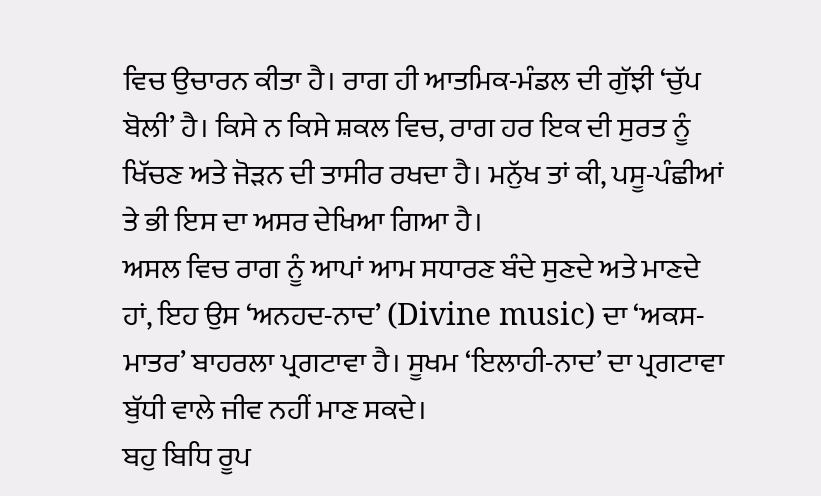ਵਿਚ ਉਚਾਰਨ ਕੀਤਾ ਹੈ। ਰਾਗ ਹੀ ਆਤਮਿਕ-ਮੰਡਲ ਦੀ ਗੁੱਝੀ ‘ਚੁੱਪ ਬੋਲੀ’ ਹੈ। ਕਿਸੇ ਨ ਕਿਸੇ ਸ਼ਕਲ ਵਿਚ, ਰਾਗ ਹਰ ਇਕ ਦੀ ਸੁਰਤ ਨੂੰ ਖਿੱਚਣ ਅਤੇ ਜੋੜਨ ਦੀ ਤਾਸੀਰ ਰਖਦਾ ਹੈ। ਮਨੁੱਖ ਤਾਂ ਕੀ, ਪਸੂ-ਪੰਛੀਆਂ ਤੇ ਭੀ ਇਸ ਦਾ ਅਸਰ ਦੇਖਿਆ ਗਿਆ ਹੈ।
ਅਸਲ ਵਿਚ ਰਾਗ ਨੂੰ ਆਪਾਂ ਆਮ ਸਧਾਰਣ ਬੰਦੇ ਸੁਣਦੇ ਅਤੇ ਮਾਣਦੇ ਹਾਂ, ਇਹ ਉਸ ‘ਅਨਹਦ-ਨਾਦ’ (Divine music) ਦਾ ‘ਅਕਸ-ਮਾਤਰ’ ਬਾਹਰਲਾ ਪ੍ਰਗਟਾਵਾ ਹੈ। ਸੂਖਮ ‘ਇਲਾਹੀ-ਨਾਦ’ ਦਾ ਪ੍ਰਗਟਾਵਾ ਬੁੱਧੀ ਵਾਲੇ ਜੀਵ ਨਹੀਂ ਮਾਣ ਸਕਦੇ।
ਬਹੁ ਬਿਧਿ ਰੂਪ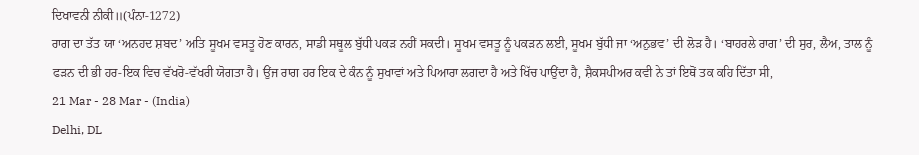ਦਿਖਾਵਨੀ ਨੀਕੀ॥(ਪੰਨਾ-1272)
ਰਾਗ ਦਾ ਤੱਤ ਯਾ ‘ਅਨਹਦ ਸ਼ਬਦ’ ਅਤਿ ਸੂਖਮ ਵਸਤੂ ਹੋਣ ਕਾਰਨ, ਸਾਡੀ ਸਥੂਲ ਬੁੱਧੀ ਪਕੜ ਨਹੀਂ ਸਕਦੀ। ਸੂਖਮ ਵਸਤੂ ਨੂੰ ਪਕੜਨ ਲਈ, ਸੂਖਮ ਬੁੱਧੀ ਜਾ ‘ਅਨੁਭਵ’ ਦੀ ਲੋੜ ਹੈ। ‘ਬਾਹਰਲੇ ਰਾਗ’ ਦੀ ਸੁਰ, ਲੈਅ, ਤਾਲ ਨੂੰ ਫੜਨ ਦੀ ਭੀ ਹਰ-ਇਕ ਵਿਚ ਵੱਖਰੋ-ਵੱਖਰੀ ਯੋਗਤਾ ਹੈ। ਉਂਜ ਰਾਗ ਹਰ ਇਕ ਦੇ ਕੰਨ ਨੂੰ ਸੁਖਾਵਾਂ ਅਤੇ ਪਿਆਰਾ ਲਗਦਾ ਹੈ ਅਤੇ ਖਿੱਚ ਪਾਉਂਦਾ ਹੈ, ਸ਼ੈਕਸਪੀਅਰ ਕਵੀ ਨੇ ਤਾਂ ਇਥੋਂ ਤਕ ਕਹਿ ਦਿੱਤਾ ਸੀ,
21 Mar - 28 Mar - (India)
Delhi, DL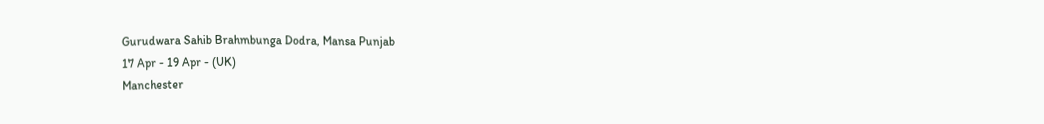Gurudwara Sahib Brahmbunga Dodra, Mansa Punjab
17 Apr - 19 Apr - (UK)
Manchester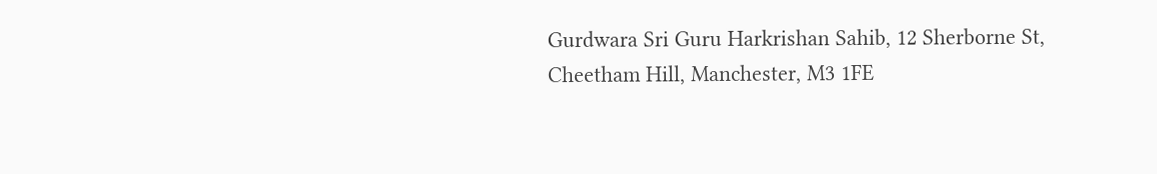Gurdwara Sri Guru Harkrishan Sahib, 12 Sherborne St, Cheetham Hill, Manchester, M3 1FE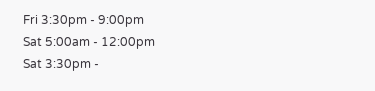Fri 3:30pm - 9:00pm
Sat 5:00am - 12:00pm
Sat 3:30pm -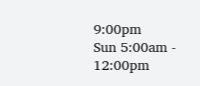9:00pm
Sun 5:00am - 12:00pm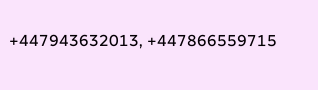+447943632013, +447866559715